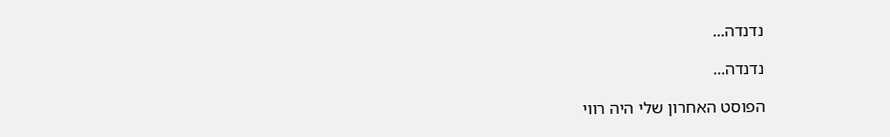נדנדה...

נדנדה...

הפוסט האחרון שלי היה רווי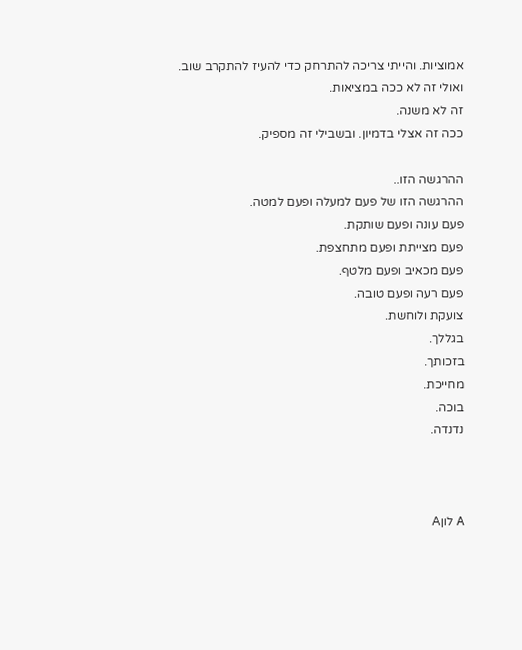אמוציות. והייתי צריכה להתרחק כדי להעיז להתקרב שוב.
ואולי זה לא ככה במציאות.
זה לא משנה.
ככה זה אצלי בדמיון. ובשבילי זה מספיק.

ההרגשה הזו..
ההרגשה הזו של פעם למעלה ופעם למטה.
פעם עונה ופעם שותקת.
פעם מצייתת ופעם מתחצפת.
פעם מכאיב ופעם מלטף.
פעם רעה ופעם טובה.
צועקת ולוחשת.
בגללך.
בזכותך.
מחייכת.
בוכה.
נדנדה.



A לוןA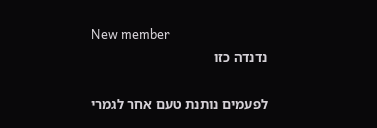New member
נדנדה כזו

לפעמים נותנת טעם אחר לגמרי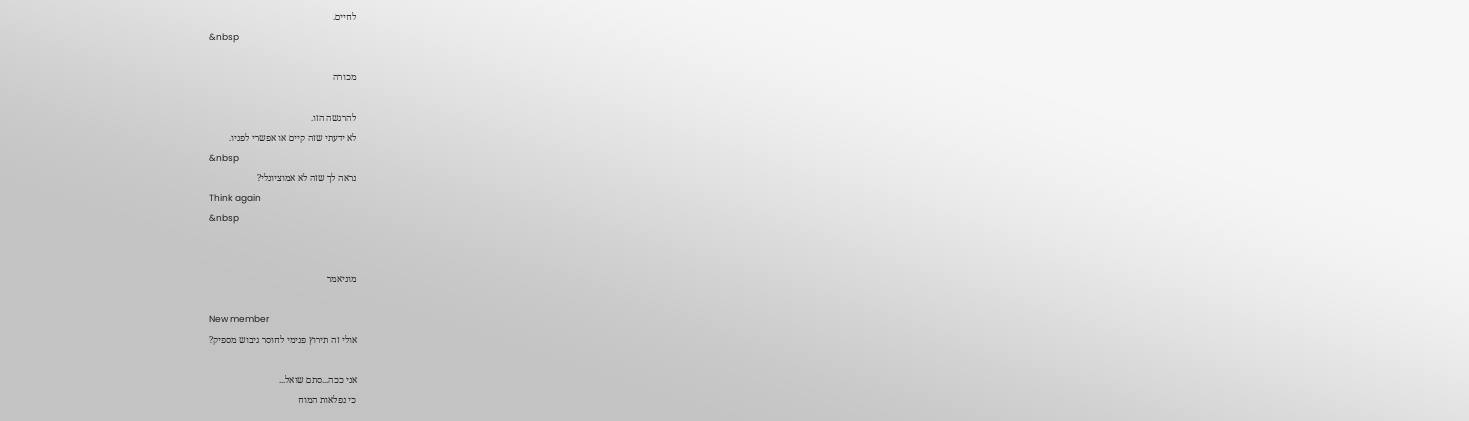לחיים.
&nbsp

מכורה

להרגשה הזו.
לא ידעתי שזה קיים או אפשרי לפניו.
&nbsp
נראה לך שזה לא אמוציונלי?
Think again
&nbsp


מוניאמר

New member
אולי זה תירוץ פנימי לחוסר גיבוש מספיק?

אני ככה...סתם שואל...
כי נפלאות המוח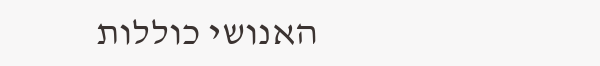האנושי כוללות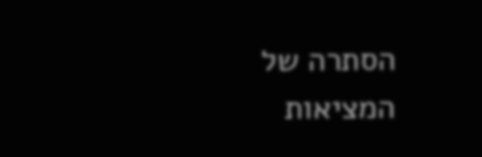הסתרה של המציאות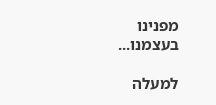מפנינו בעצמנו...

למעלה